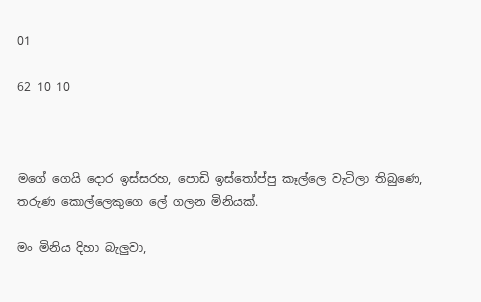01

62 10 10



මගේ ගෙයි දොර ඉස්සරහ, පොඩි ඉස්තෝප්පු කෑල්ලෙ වැටිලා තිබුණෙ, තරුණ කොල්ලෙකුගෙ ලේ ගලන මිනියක්.

මං මිනිය දිහා බැලුවා,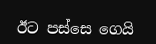ඊට පස්සෙ ගෙයි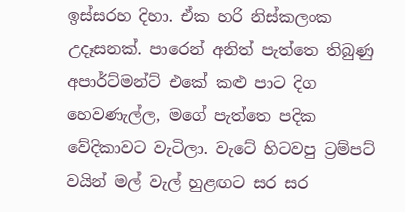ඉස්සරහ දිහා. ඒක හරි නිස්කලංක උදෑසනක්. පාරෙන් අනිත් පැත්තෙ තිබුණු අපාර්ට්මන්ට් එකේ කළු පාට දිග හෙවණැල්ල, මගේ පැත්තෙ පදික වේදිකාවට වැටිලා. වැටේ හිටවපු ට්‍රම්පට් වයින් මල් වැල් හුළඟට සර සර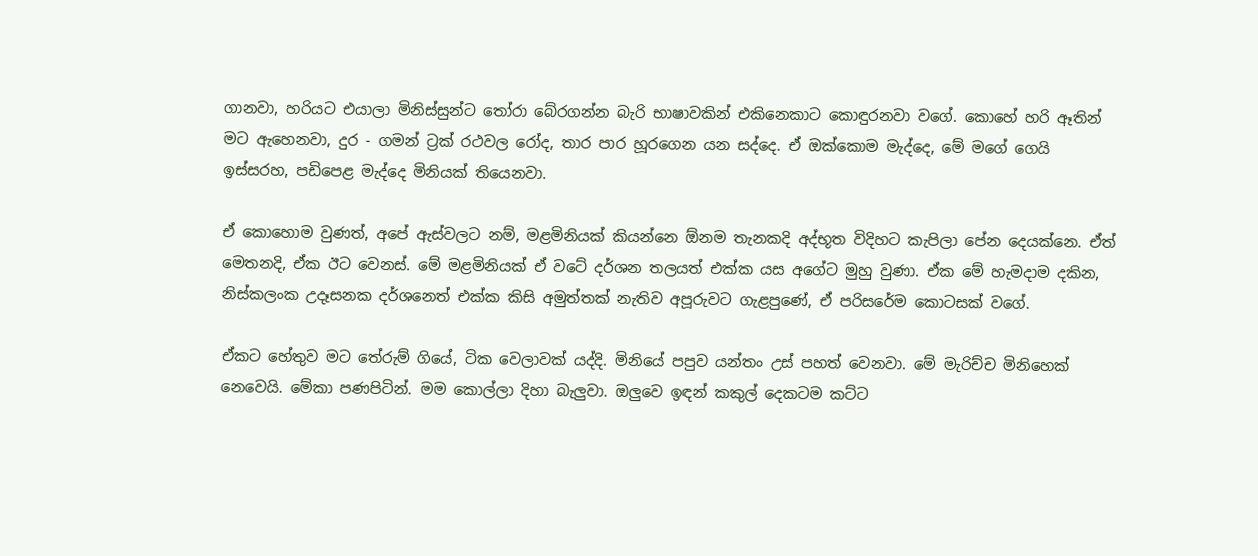ගානවා, හරියට එයාලා මිනිස්සුන්ට තෝරා බේරගන්න බැරි භාෂාවකින් එකිනෙකාට කොඳුරනවා වගේ. කොහේ හරි ඈතින් මට ඇහෙනවා, දුර - ගමන් ට්‍රක් රථවල රෝද, තාර පාර හූරගෙන යන සද්දෙ. ඒ ඔක්කොම මැද්දෙ, මේ මගේ ගෙයි ඉස්සරහ, පඩිපෙළ මැද්දෙ මිනියක් තියෙනවා.

ඒ කොහොම වුණත්, අපේ ඇස්වලට නම්, මළමිනියක් කියන්නෙ ඕනම තැනකදි අද්භූත විදිහට කැපිලා පේන දෙයක්නෙ. ඒත් මෙතනදි, ඒක ඊට වෙනස්. මේ මළමිනියක් ඒ වටේ දර්ශන තලයත් එක්ක යස අගේට මුහු වුණා. ඒක මේ හැමදාම දකින, නිස්කලංක උදෑසනක දර්ශනෙත් එක්ක කිසි අමුත්තක් නැතිව අපූරුවට ගැළපුණේ, ඒ පරිසරේම කොටසක් වගේ.

ඒකට හේතුව මට තේරුම් ගියේ, ටික වෙලාවක් යද්දි. මිනියේ පපුව යන්තං උස් පහත් වෙනවා. මේ මැරිච්ච මිනිහෙක් නෙවෙයි. මේකා පණපිටින්. මම කොල්ලා දිහා බැලුවා. ඔලුවෙ ඉඳන් කකුල් දෙකටම කට්ට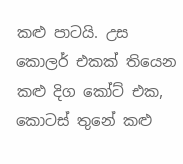කළු පාටයි. උස කොලර් එකක් තියෙන කළු දිග කෝට් එක, කොටස් තුනේ කළු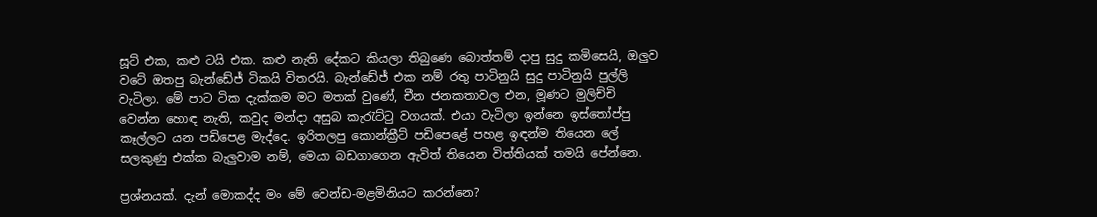සූට් එක, කළු ටයි එක. කළු නැති දේකට කියලා තිබුණෙ බොත්තම් දාපු සුදු කමිසෙයි, ඔලුව වටේ ඔතපු බැන්ඩේජ් ටිකයි විතරයි. බැන්ඩේජ් එක නම් රතු පාටිනුයි සුදු පාටිනුයි පුල්ලි වැටිලා. මේ පාට ටික දැක්කම මට මතක් වුණේ, චීන ජනකතාවල එන, මූණට මුලිච්චි වෙන්න හොඳ නැති, කවුද මන්දා අසුබ කැරැට්ටු වගයක්. එයා වැටිලා ඉන්නෙ ඉස්තෝප්පු කෑල්ලට යන පඩිපෙළ මැද්දෙ. ඉරිතලපු කොන්ක්‍රීට් පඩිපෙළේ පහළ ඉඳන්ම තියෙන ලේ සලකුණු එක්ක බැලුවාම නම්, මෙයා බඩගාගෙන ඇවිත් තියෙන විත්තියක් තමයි පේන්නෙ.

ප්‍රශ්නයක්. දැන් මොකද්ද මං මේ වෙන්ඩ-මළමිනියට කරන්නෙ?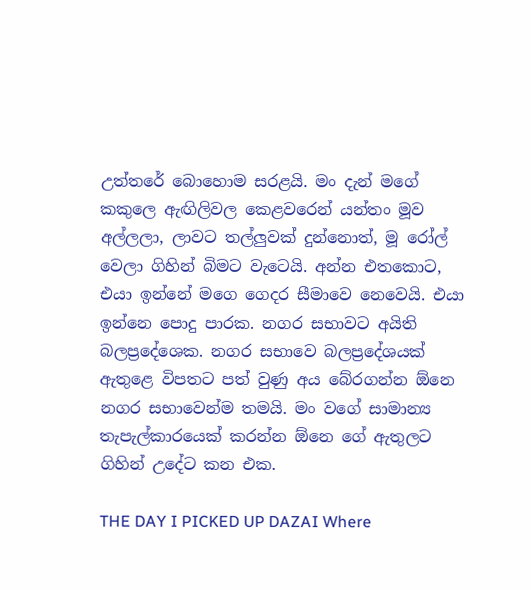උත්තරේ බොහොම සරළයි. මං දැන් මගේ කකුලෙ ඇඟිලිවල කෙළවරෙන් යන්තං මූව අල්ලලා, ලාවට තල්ලුවක් දුන්නොත්, මූ රෝල් වෙලා ගිහින් බිමට වැටෙයි. අන්න එතකොට, එයා ඉන්නේ මගෙ ගෙදර සීමාවෙ නෙවෙයි. එයා ඉන්නෙ පොදු පාරක. නගර සභාවට අයිති බලප්‍රදේශෙක. නගර සභාවෙ බලප්‍රදේශයක් ඇතුළෙ විපතට පත් වුණු අය බේරගන්න ඕනෙ නගර සභාවෙන්ම තමයි. මං වගේ සාමාන්‍ය තැපැල්කාරයෙක් කරන්න ඕනෙ ගේ ඇතුලට ගිහින් උදේට කන එක.

THE DAY I PICKED UP DAZAI Where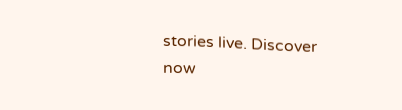stories live. Discover now